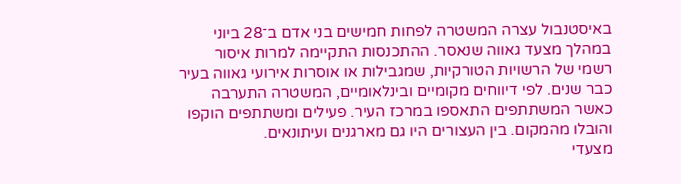באיסטנבול עצרה המשטרה לפחות חמישים בני אדם ב־28 ביוני במהלך מצעד גאווה שנאסר. ההתכנסות התקיימה למרות איסור רשמי של הרשויות הטורקיות, שמגבילות או אוסרות אירועי גאווה בעיר כבר שנים. לפי דיווחים מקומיים ובינלאומיים, המשטרה התערבה כאשר המשתתפים התאספו במרכז העיר. פעילים ומשתתפים הוקפו והובלו מהמקום. בין העצורים היו גם מארגנים ועיתונאים.
מצעדי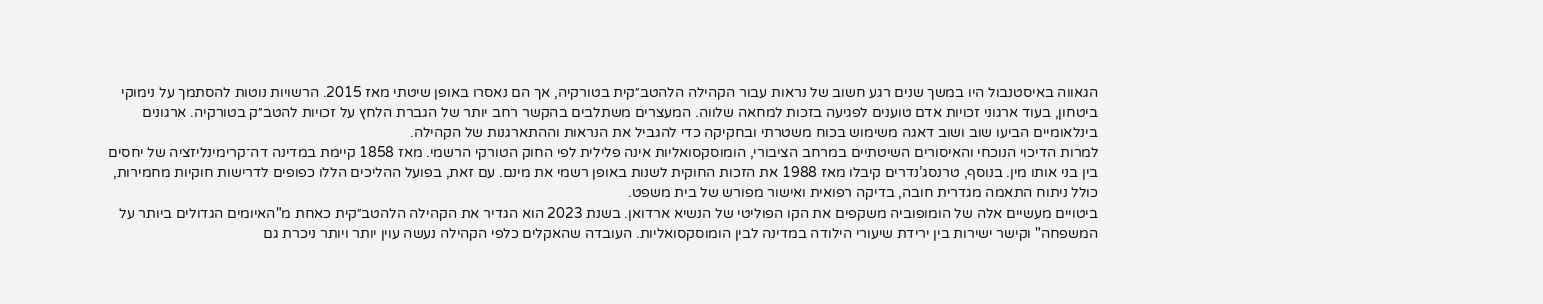הגאווה באיסטנבול היו במשך שנים רגע חשוב של נראות עבור הקהילה הלהטב״קית בטורקיה, אך הם נאסרו באופן שיטתי מאז 2015. הרשויות נוטות להסתמך על נימוקי ביטחון, בעוד ארגוני זכויות אדם טוענים לפגיעה בזכות למחאה שלווה. המעצרים משתלבים בהקשר רחב יותר של הגברת הלחץ על זכויות להטב״ק בטורקיה. ארגונים בינלאומיים הביעו שוב ושוב דאגה משימוש בכוח משטרתי ובחקיקה כדי להגביל את הנראות וההתארגנות של הקהילה.
למרות הדיכוי הנוכחי והאיסורים השיטתיים במרחב הציבורי, הומוסקסואליות אינה פלילית לפי החוק הטורקי הרשמי. מאז 1858 קיימת במדינה דה־קרימינליזציה של יחסים בין בני אותו מין. בנוסף, טרנסג’נדרים קיבלו מאז 1988 את הזכות החוקית לשנות באופן רשמי את מינם. עם זאת, בפועל ההליכים הללו כפופים לדרישות חוקיות מחמירות, כולל ניתוח התאמה מגדרית חובה, בדיקה רפואית ואישור מפורש של בית משפט.
ביטויים מעשיים אלה של הומופוביה משקפים את הקו הפוליטי של הנשיא ארדואן. בשנת 2023 הוא הגדיר את הקהילה הלהטב״קית כאחת מ"האיומים הגדולים ביותר על המשפחה" וקישר ישירות בין ירידת שיעורי הילודה במדינה לבין הומוסקסואליות. העובדה שהאקלים כלפי הקהילה נעשה עוין יותר ויותר ניכרת גם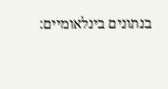בנתונים בינלאומיים: